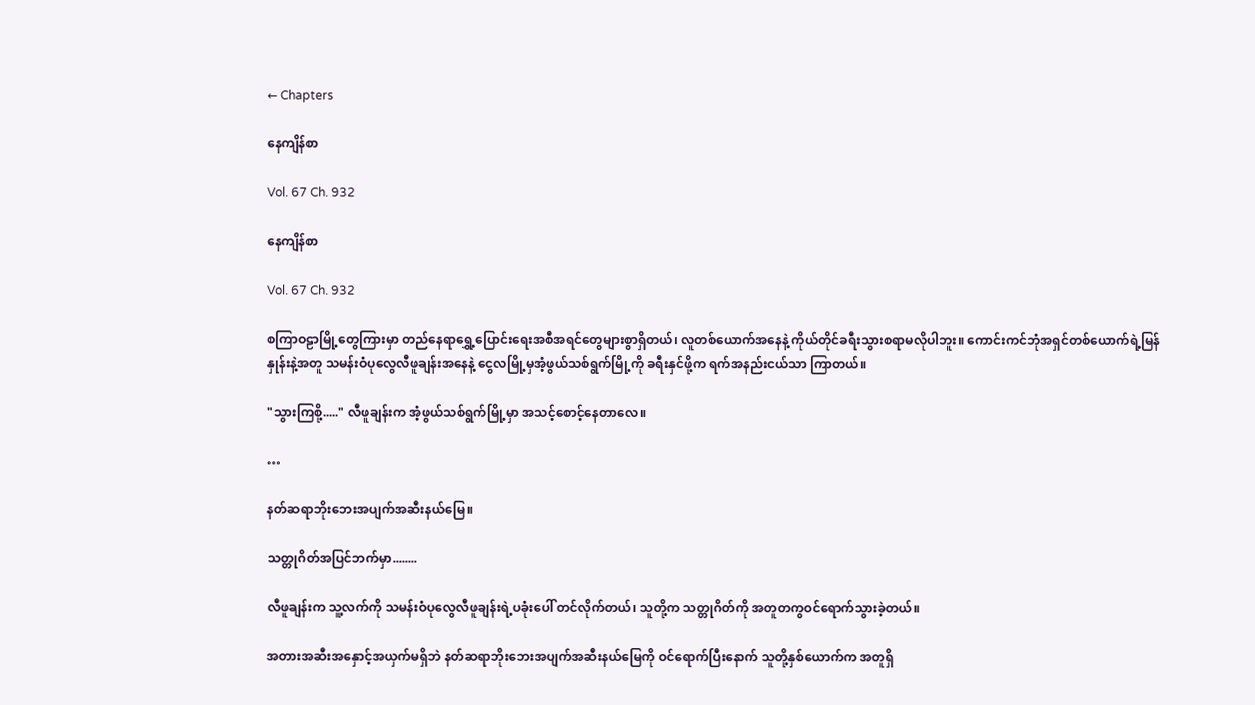← Chapters

နေကျိန်စာ

Vol. 67 Ch. 932

နေကျိန်စာ

Vol. 67 Ch. 932

စကြာဝဠာမြို့တွေကြားမှာ တည်နေရာရွှေ့ပြောင်းရေးအစီအရင်တွေများစွာရှိတယ်၊ လူတစ်ယောက်အနေနဲ့ ကိုယ်တိုင်ခရီးသွားစရာမလိုပါဘူး။ ကောင်းကင်ဘုံအရှင်တစ်ယောက်ရဲ့မြန်နှုန်းနဲ့အတူ သမန်းဝံပုလွေလီဖူချန်းအနေနဲ့ ငွေလမြို့မှအံ့ဖွယ်သစ်ရွက်မြို့ကို ခရီးနှင်ဖို့က ရက်အနည်းငယ်သာ ကြာတယ်။

"သွားကြစို့....." လီဖူချန်းက အံ့ဖွယ်သစ်ရွက်မြို့မှာ အသင့်စောင့်နေတာလေ။

…

နတ်ဆရာဘိုးဘေးအပျက်အဆီးနယ်မြေ။

သတ္တုဂိတ်အပြင်ဘက်မှာ........

လီဖူချန်းက သူ့လက်ကို သမန်းဝံပုလွေလီဖူချန်းရဲ့ပခုံးပေါ် တင်လိုက်တယ်၊ သူတို့က သတ္တုဂိတ်ကို အတူတကွဝင်ရောက်သွားခဲ့တယ်။

အတားအဆီးအနှောင့်အယှက်မရှိဘဲ နတ်ဆရာဘိုးဘေးအပျက်အဆီးနယ်မြေကို ဝင်ရောက်ပြီးနောက် သူတို့နှစ်ယောက်က အတူရှိ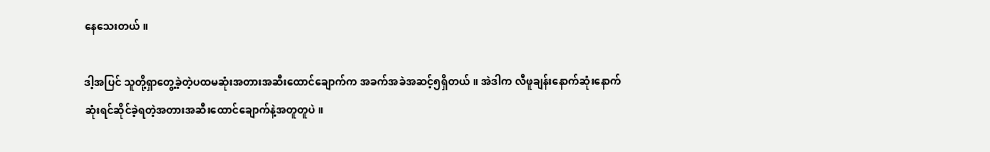နေသေးတယ်။

ဒါ့အပြင် သူတို့ရှာတွေ့ခဲ့တဲ့ပထမဆုံးအတားအဆီး‌ထောင်ချောက်က အခက်အခဲအဆင့်၅ရှိတယ်။ အဲဒါက လီဖူချန်းနောက်ဆုံးနောက်ဆုံးရင်ဆိုင်ခဲ့ရတဲ့အတားအဆီးထောင်ချောက်နဲ့အတူတူပဲ။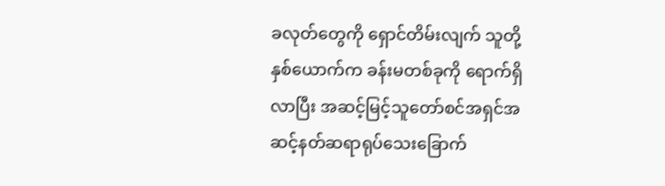ခလုတ်တွေကို ရှောင်တိမ်းလျက် သူတို့နှစ်ယောက်က ခန်းမတစ်ခုကို ရောက်ရှိလာပြီး အဆင့်မြင့်သူတော်စင်အရှင်အဆင့်နတ်ဆရာရုပ်သေးခြောက်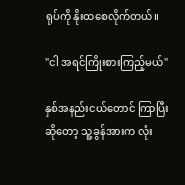ရုပ်ကို နိုးထစေလိုက်တယ်။

"ငါ အရင်ကြိုးစားကြည့်မယ်"

နှစ်အနည်းငယ်တောင် ကြာပြီးဆိုတော့ သူ့ခွန်အားက လုံး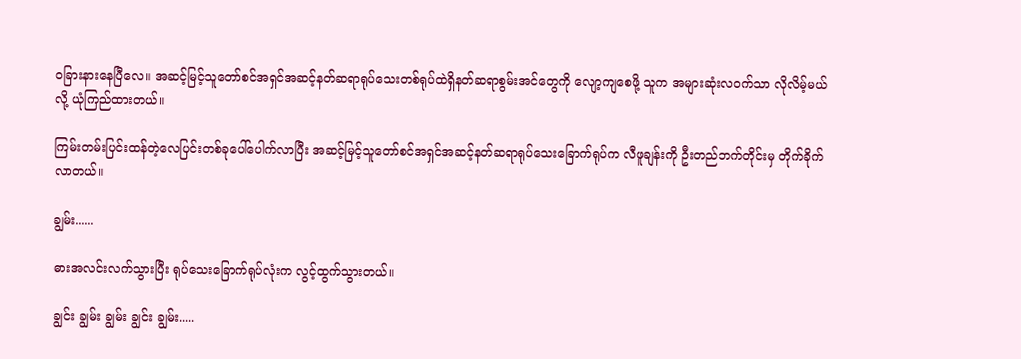ဝခြားနားနေပြီလေ။ အဆင့်မြင့်သူတော်စင်အရှင်အဆင့်နတ်ဆရာရုပ်သေးတစ်ရုပ်ထဲရှိနတ်ဆရာစွမ်းအင်တွေကို လျော့ကျစေဖို့ သူက အများဆုံးလဝက်သာ လိုလိမ့်မယ်လို့ ယုံကြည်ထားတယ်။

ကြမ်းတမ်းပြင်းထန်တဲ့လေပြင်းတစ်ခုပေါ်ပေါက်လာပြီး အဆင့်မြင့်သူတော်စင်အရှင်အဆင့်နတ်ဆရာရုပ်သေးခြောက်ရုပ်က လီဖူချန်းကို ဦးတည်ဘက်တိုင်းမှ တိုက်ခိုက်လာတယ်။

ချွမ်း......

ဓားအလင်းလက်သွားပြီး ရုပ်သေးခြောက်ရုပ်လုံးက လွင့်ထွက်သွားတယ်။

ချွင်း ချွမ်း ချွမ်း ချွင်း ချွမ်း.....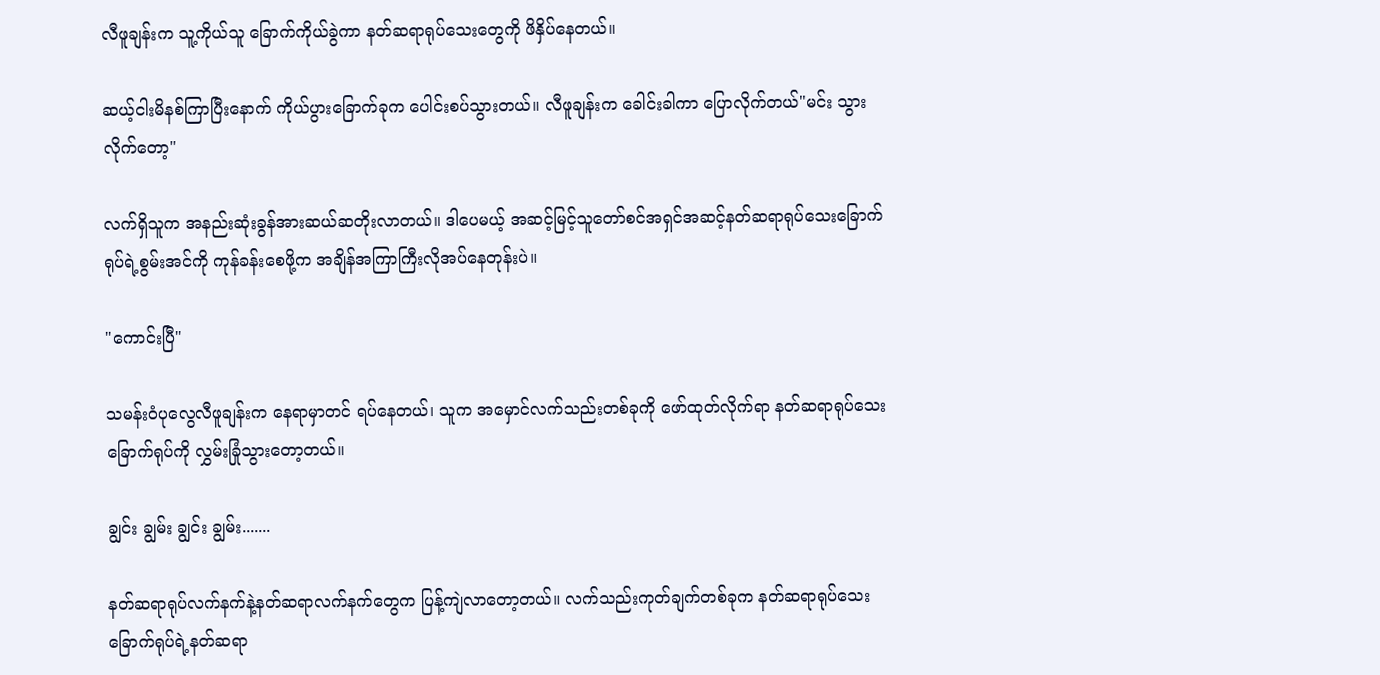လီဖူချန်းက သူ့ကိုယ်သူ ခြောက်ကိုယ်ခွဲကာ နတ်ဆရာရုပ်သေးတွေကို ဖိနှိပ်နေတယ်။

ဆယ့်ငါးမိနစ်ကြာပြီးနောက် ကိုယ်ပွားခြောက်ခုက ပေါင်းစပ်သွားတယ်။ လီဖူချန်းက ခေါင်းခါကာ ပြောလိုက်တယ်"မင်း သွားလိုက်တော့"

လက်ရှိသူက အနည်းဆုံးခွန်အားဆယ်ဆတိုးလာတယ်။ ဒါပေမယ့် အဆင့်မြင့်သူတော်စင်အရှင်အဆင့်နတ်ဆရာရုပ်သေးခြောက်ရုပ်ရဲ့စွမ်းအင်ကို ကုန်ခန်းစေဖို့က အချိန်အကြာကြီးလိုအပ်နေတုန်းပဲ။

"ကောင်းပြီ"

သမန်းဝံပုလွေလီဖူချန်းက နေရာမှာတင် ရပ်နေတယ်၊ သူက အမှောင်လက်သည်းတစ်ခုကို ဖော်ထုတ်လိုက်ရာ နတ်ဆရာရုပ်သေးခြောက်ရုပ်ကို လွှမ်းခြုံသွားတော့တယ်။

ချွင်း ချွမ်း ချွင်း ချွမ်း.......

နတ်ဆရာရုပ်လက်နက်နဲ့နတ်ဆရာလက်နက်တွေက ပြန့်ကျဲလာတော့တယ်။ လက်သည်းကုတ်ချက်တစ်ခုက နတ်ဆရာရုပ်သေးခြောက်ရုပ်ရဲ့နတ်ဆရာ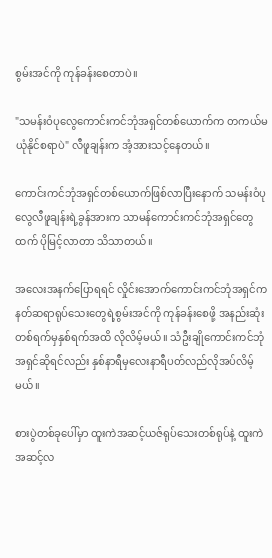စွမ်းအင်ကို ကုန်ခန်းစေတာပဲ။

"သမန်းဝံပုလွေကောင်းကင်ဘုံအရှင်တစ်ယောက်က တကယ်မယုံနိုင်စရာပဲ" လီဖူချန်းက အံ့အားသင့်နေတယ်။

ကောင်းကင်ဘုံအရှင်တစ်ယောက်ဖြစ်လာပြီးနောက် သမန်းဝံပုလွေလီဖူချန်းရဲ့ခွန်အားက သာမန်ကောင်းကင်ဘုံအရှင်တွေထက် ပိုမြင့်လာတာ သိသာတယ်။

အလေးအနက်ပြောရရင် လှိုင်းအောက်ကောင်းကင်ဘုံအရှင်က နတ်ဆရာရုပ်သေးတွေရဲ့စွမ်းအင်ကို ကုန်ခန်းစေဖို့ အနည်းဆုံးတစ်ရက်မှနှစ်ရက်အထိ လိုလိမ့်မယ်။ သံဦးချိုကောင်းကင်ဘုံအရှင်ဆိုရင်လည်း နှစ်နာရီမှလေးနာရီပတ်လည်လိုအပ်လိမ့်မယ်။

စားပွဲတစ်ခုပေါ်မှာ ထူးကဲအဆင့်ယဇ်ရုပ်သေးတစ်ရုပ်နဲ့ ထူးကဲအဆင့်လ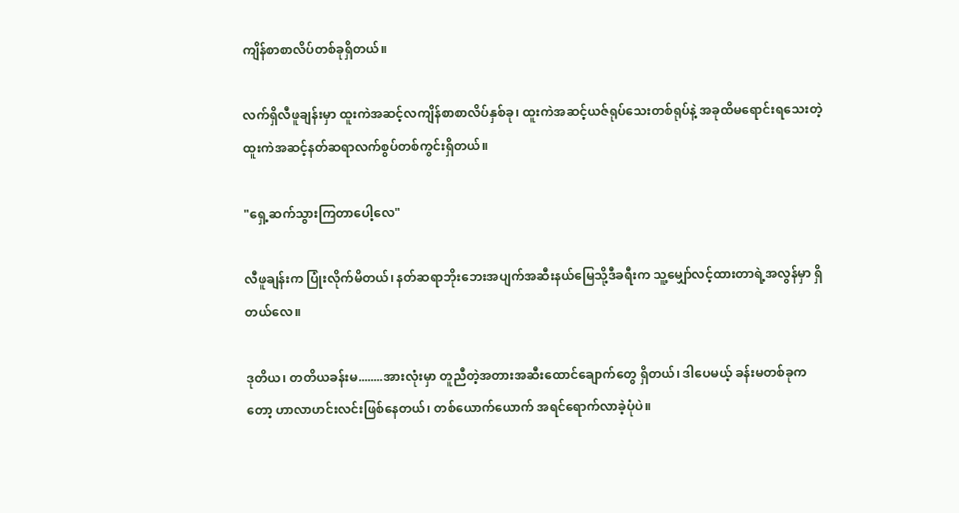ကျိန်စာစာလိပ်တစ်ခုရှိတယ်။

လက်ရှိလီဖူချန်းမှာ ထူးကဲအဆင့်လကျိန်စာစာလိပ်နှစ်ခု၊ ထူးကဲအဆင့်ယဇ်ရုပ်သေးတစ်ရုပ်နဲ့ အခုထိမရောင်းရသေးတဲ့ထူးကဲအဆင့်နတ်ဆရာလက်စွပ်တစ်ကွင်းရှိတယ်။

"ရှေ့ဆက်သွားကြတာပေါ့လေ"

လီဖူချန်းက ပြုံးလိုက်မိတယ်၊ နတ်ဆရာဘိုးဘေးအပျက်အဆီးနယ်မြေသို့ဒီခရီးက သူ့မျှော်လင့်ထားတာရဲ့အလွန်မှာ ရှိတယ်လေ။

ဒုတိယ၊ တတိယခန်းမ........အားလုံးမှာ တူညီတဲ့အတားအဆီးထောင်ချောက်တွေ ရှိတယ်၊ ဒါပေမယ့် ခန်းမတစ်ခုကတော့ ဟာလာဟင်းလင်းဖြစ်နေတယ်၊ တစ်ယောက်ယောက် အရင်ရောက်လာခဲ့ပုံပဲ။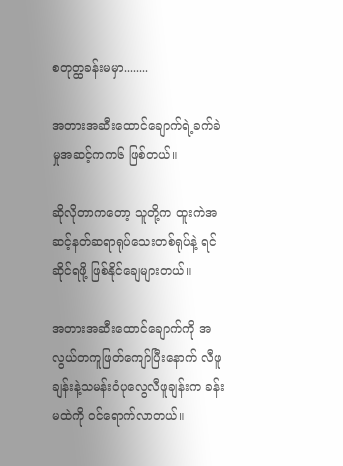စတုတ္ထခန်းမမှာ........

အတားအဆီးထောင်ချောက်ရဲ့ခက်ခဲမှုအဆင့်ကက၆ ဖြစ်တယ်။

ဆိုလိုတာကတော့ သူတို့က ထူးကဲအဆင့်နတ်ဆရာရုပ်သေးတစ်ရုပ်နဲ့ ရင်ဆိုင်ရဖို့ ဖြစ်နိုင်ချေများတယ်။

အတားအဆီးထောင်ချောက်ကို အလွယ်တကူဖြတ်ကျော်ပြီး‌နောက် လီဖူချန်းနဲ့သမန်းဝံပုလွေလီဖူချန်းက ခန်းမထဲကို ဝင်ရောက်လာတယ်။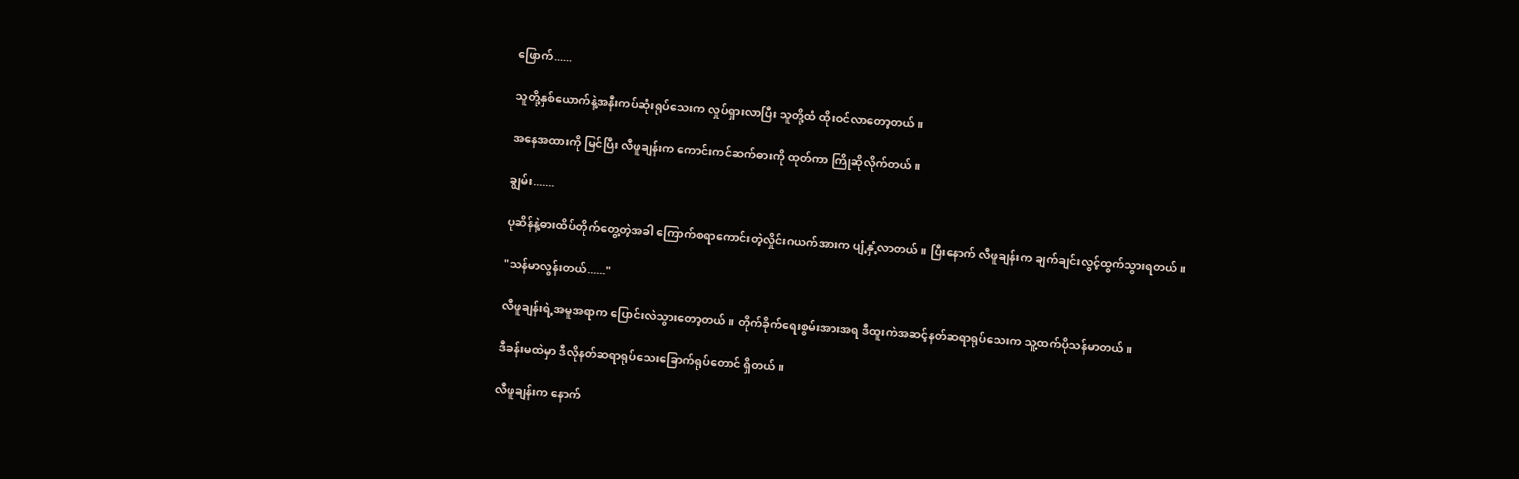ဖြောက်......

သူတို့နှစ်ယောက်နဲ့အနီးကပ်ဆုံးရုပ်သေးက လှုပ်ရှားလာပြီး သူတို့ထံ ထိုးဝင်လာတော့တယ်။

အနေအထားကို မြင်ပြီး လီဖူချန်းက ကောင်းကင်ဆက်ဓားကို ထုတ်ကာ ကြိုဆိုလိုက်တယ်။

ချွမ်း.......

ပုဆိန်နဲ့ဓားထိပ်တိုက်တွေ့တဲ့အခါ ကြောက်စရာကောင်းတဲ့လှိုင်းဂယက်အားက ပျံ့နှံ့လာတယ်။ ပြီးနောက် လီဖူချန်းက ချက်ချင်းလွင့်ထွက်သွားရတယ်။

"သန်မာလွန်းတယ်......"

လီဖူချန်းရဲ့အမူအရာက ပြောင်းလဲသွားတော့တယ်။ တိုက်ခိုက်ရေးစွမ်းအားအရ ဒီထူးကဲအဆင့်နတ်ဆရာရုပ်သေးက သူ့ထက်ပိုသန်မာတယ်။

ဒီခန်းမထဲမှာ ဒီလိုနတ်ဆရာရုပ်သေးခြောက်ရုပ်တောင် ရှိတယ်။

လီဖူချန်းက နောက်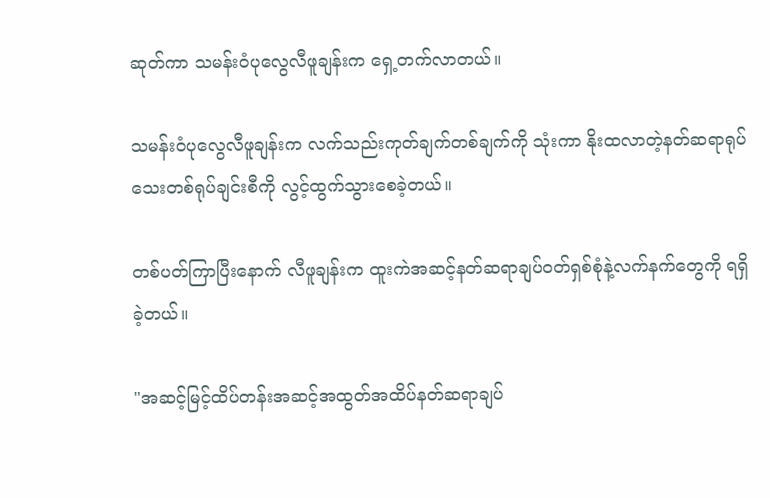ဆုတ်ကာ သမန်းဝံပုလွေလီဖူချန်းက ရှေ့တက်လာတယ်။

သမန်းဝံပုလွေလီဖူချန်းက လက်သည်းကုတ်ချက်တစ်ချက်ကို သုံးကာ နိုးထလာတဲ့နတ်ဆရာရုပ်သေးတစ်ရုပ်ချင်းစီကို လွင့်ထွက်သွားစေခဲ့တယ်။

တစ်ပတ်ကြာပြီးနောက် လီဖူချန်းက ထူးကဲအဆင့်နတ်ဆရာချပ်ဝတ်ရှစ်စုံနဲ့လက်နက်တွေကို ရရှိခဲ့တယ်။

"အဆင့်မြင့်ထိပ်တန်းအဆင့်အထွတ်အထိပ်နတ်ဆရာချပ်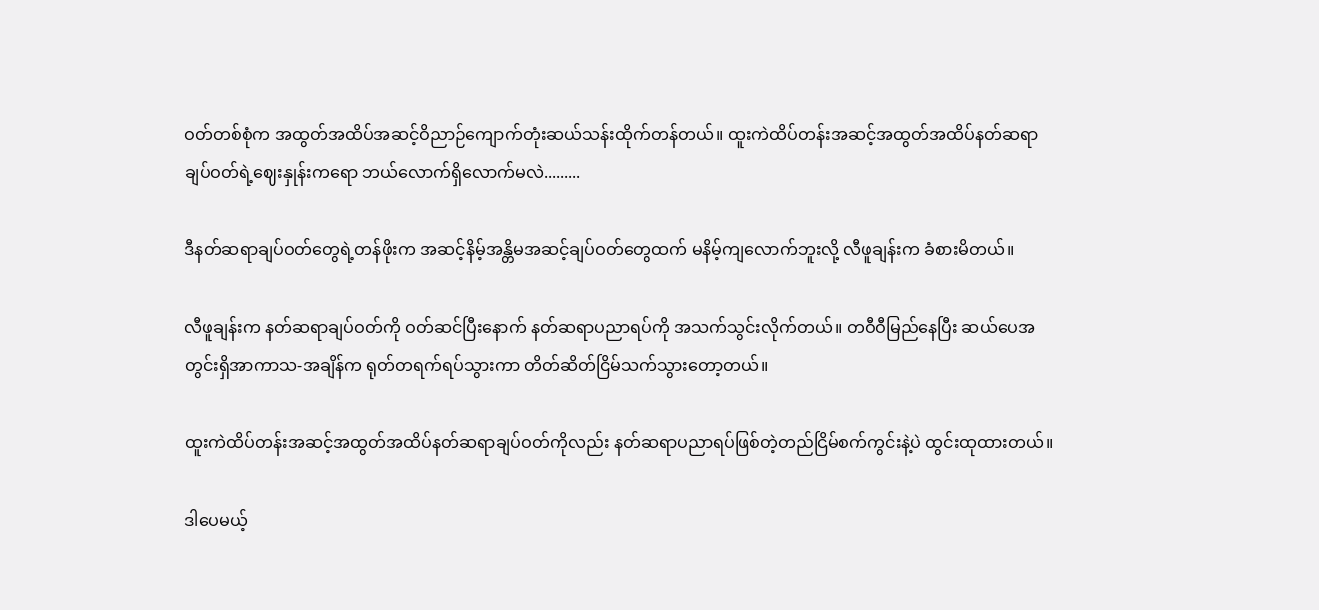ဝတ်တစ်စုံက အထွတ်အထိပ်အဆင့်ဝိညာဉ်ကျောက်တုံးဆယ်သန်းထိုက်တန်တယ်။ ထူးကဲထိပ်တန်းအဆင့်အထွတ်အထိပ်နတ်ဆရာချပ်ဝတ်ရဲ့ဈေးနှုန်းကရော ဘယ်လောက်ရှိလောက်မလဲ.........

ဒီနတ်ဆရာချပ်ဝတ်တွေရဲ့တန်ဖိုးက အဆင့်နိမ့်အန္တိမအဆင့်ချပ်ဝတ်တွေထက် မနိမ့်ကျလောက်ဘူးလို့ လီဖူချန်းက ခံစားမိတယ်။

လီဖူချန်းက နတ်ဆရာချပ်ဝတ်ကို ဝတ်ဆင်ပြီးနောက် နတ်ဆရာပညာရပ်ကို အသက်သွင်းလိုက်တယ်။ တဝီဝီမြည်နေပြီး ဆယ်ပေအတွင်းရှိအာကာသ-အချိန်က ရုတ်တရက်ရပ်သွားကာ တိတ်ဆိတ်ငြိမ်သက်သွားတော့တယ်။

ထူးကဲထိပ်တန်းအဆင့်အထွတ်အထိပ်နတ်ဆရာချပ်ဝတ်ကိုလည်း နတ်ဆရာပညာရပ်ဖြစ်တဲ့တည်ငြိမ်စက်ကွင်းနဲ့ပဲ ထွင်းထုထားတယ်။

ဒါပေမယ့်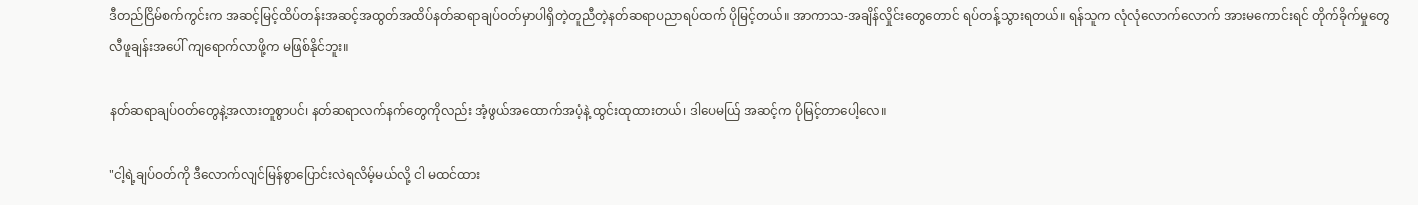ဒီတည်ငြိမ်စက်ကွင်းက အဆင့်မြင့်ထိပ်တန်းအဆင့်အထွတ်အထိပ်နတ်ဆရာချပ်ဝတ်မှာပါရှိတဲ့တူညီတဲ့နတ်ဆရာပညာရပ်ထက် ပိုမြင့်တယ်။ အာကာသ-အချိန်လှိုင်းတွေတောင် ရပ်တန့်သွားရတယ်။ ရန်သူက လုံလုံလောက်လောက် အားမကောင်းရင် တိုက်ခိုက်မှုတွေ လီဖူချန်းအပေါ် ကျရောက်လာဖို့က မဖြစ်နိုင်ဘူး။

နတ်ဆရာချပ်ဝတ်တွေနဲ့အလားတူစွာပင်၊ နတ်ဆရာလက်နက်တွေကိုလည်း အံ့ဖွယ်အထောက်အပံ့နဲ့ ထွင်းထုထားတယ်၊ ဒါပေမယ်ြ အဆင့်က ပိုမြင့်တာပေါ့လေ။

"ငါ့ရဲ့ချပ်ဝတ်ကို ဒီလောက်လျင်မြန်စွာပြောင်းလဲရလိမ့်မယ်လို့ ငါ မထင်ထား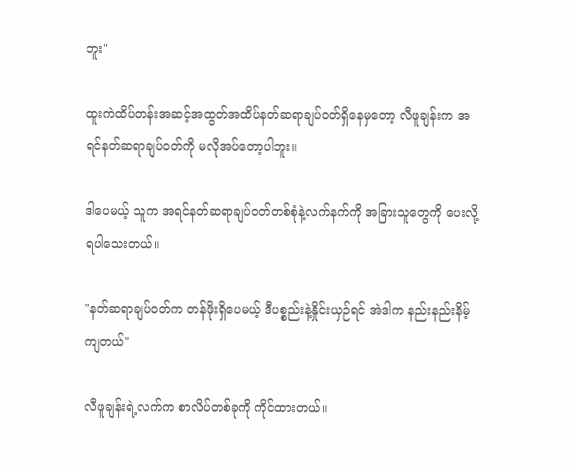ဘူး"

ထူးကဲထိပ်တန်းအဆင့်အထွတ်အထိပ်နတ်ဆရာချပ်ဝတ်ရှိနေမှတော့ လီဖူချန်းက အရင်နတ်ဆရာချပ်ဝတ်ကို မလိုအပ်တော့ပါဘူး။

ဒါပေမယ့် သူက အရင်နတ်ဆရာချပ်ဝတ်တစ်စုံနဲ့လက်နက်ကို အခြားသူတွေကို ပေးလို့ရပါသေးတယ်။

"နတ်ဆရာချပ်ဝတ်က တန်ဖိုးရှိပေမယ့် ဒီပစ္စည်းနဲ့နှိုင်းယှဉ်ရင် အဲဒါက နည်းနည်းနိမ့်ကျတယ်"

လီဖူချန်းရဲ့လက်က စာလိပ်တစ်ခုကို ကိုင်ထားတယ်။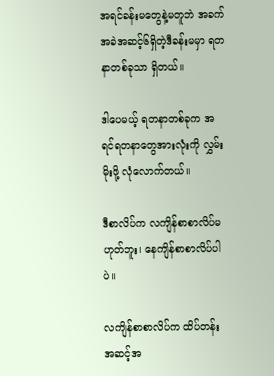အရင်ခန်းမတွေနဲ့မတူဘဲ အခက်အခဲအဆင့်၆ရှိတဲ့ဒီခန်းမမှာ ရတနာတစ်ခုသာ ရှိတယ်။

ဒါပေမယ့် ရတနာတစ်ခုက အရင်ရတနာတွေအားလုံးကို လွှမ်းမိုးဖို့ လုံလောက်တယ်။

ဒီစာလိပ်က လကျိန်စာစာလိပ်မဟုတ်ဘူး၊ နေကျိန်စာစာလိပ်ပါပဲ။

လကျိန်စာစာလိပ်က ထိပ်တန်းအဆင့်အ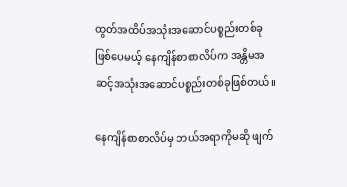ထွတ်အထိပ်အသုံးအဆောင်ပစ္စည်းတစ်ခုဖြစ်ပေမယ့် နေကျိန်စာစာလိပ်က အန္တိမအဆင့်အသုံးအဆောင်ပစ္စည်းတစ်ခုဖြစ်တယ်။

နေကျိန်စာစာလိပ်မှ ဘယ်အရာကိုမဆို ဖျက်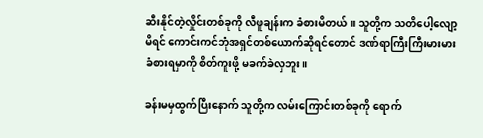ဆီးနိုင်တဲ့လှိုင်းတစ်ခုကို လီဖူချန်းက ခံစားမိတယ်။ သူတို့က သတိပေါ့လျော့မိရင် ကောင်းကင်ဘုံအရှင်တစ်ယောက်ဆိုရင်တောင် ဒဏ်ရာကြီးကြီးမားမားခံစားရမှာကို စိတ်ကူးဖို့ မခက်ခဲလှဘူး။

ခန်းမမှထွက်ပြီးနောက် သူတို့က လမ်းကြောင်းတစ်ခုကို ရောက်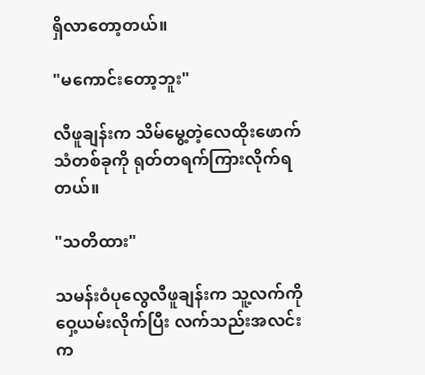ရှိလာတော့တယ်။

"မကောင်းတော့ဘူး"

လီဖူချန်းက သိမ်မွေ့တဲ့လေထိုးဖောက်သံတစ်ခုကို ရုတ်တရက်ကြားလိုက်ရတယ်။

"သတိထား"

သမန်းဝံပုလွေလီဖူချန်းက သူ့လက်ကို ဝှေ့ယမ်းလိုက်ပြီး လက်သည်းအလင်းက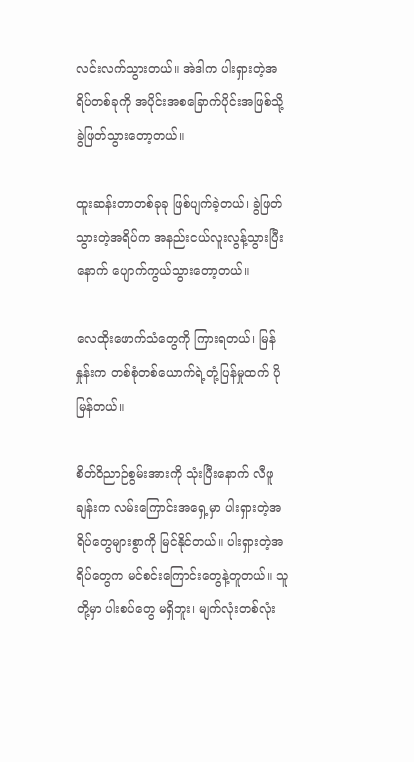လင်းလက်သွားတယ်။ အဲဒါက ပါးရှားတဲ့အရိပ်တစ်ခုကို အပိုင်းအစခြောက်ပိုင်းအဖြစ်သို့ ခွဲဖြတ်သွားတော့တယ်။

ထူးဆန်းတာတစ်ခုခု ဖြစ်ပျက်ခဲ့တယ်၊ ခွဲဖြတ်သွားတဲ့အရိပ်က အနည်းငယ်လူးလွန့်သွားပြီးနောက် ပျောက်ကွယ်သွားတော့တယ်။

လေထိုးဖောက်သံတွေကို ကြားရတယ်၊ မြန်နှုန်းက တစ်‌စုံတစ်ယောက်ရဲ့တုံ့ပြန်မှုထက် ပိုမြန်တယ်။

စိတ်ဝိညာဉ်စွမ်းအားကို သုံးပြီးနောက် လီဖူချန်းက လမ်းကြောင်းအရှေ့မှာ ပါးရှားတဲ့အရိပ်တွေများစွာကို မြင်နိုင်တယ်။ ပါးရှားတဲ့အရိပ်တွေက မင်စင်းကြောင်းတွေနဲ့တူတယ်။ သူတို့မှာ ပါးစပ်တွေ မရှိဘူး၊ မျက်လုံးတစ်လုံး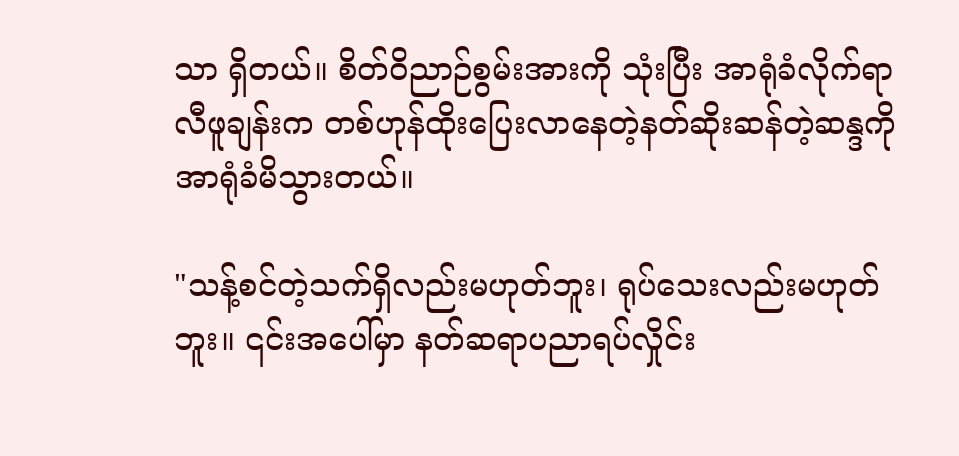သာ ရှိတယ်။ စိတ်ဝိညာဉ်စွမ်းအားကို သုံးပြီး အာရုံခံလိုက်ရာ လီဖူချန်းက တစ်ဟုန်ထိုးပြေးလာနေတဲ့နတ်ဆိုးဆန်တဲ့ဆန္ဒကို အာရုံခံမိသွားတယ်။

"သန့်စင်တဲ့သက်ရှိလည်းမဟုတ်ဘူး၊ ရုပ်သေးလည်းမဟုတ်ဘူး။ ၎င်းအပေါ်မှာ နတ်ဆရာပညာရပ်လှိုင်း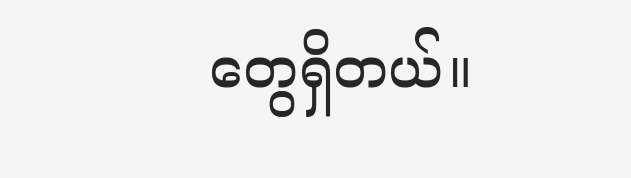တွေရှိတယ်။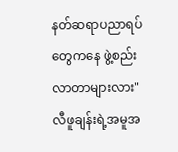နတ်ဆရာပညာရပ်တွေကနေ ဖွဲ့စည်းလာတာများလား" လီဖူချန်းရဲ့အမူအ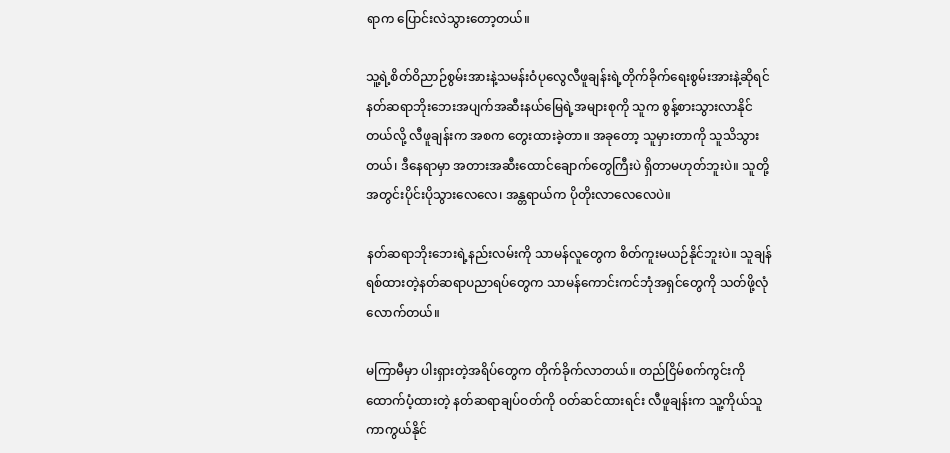ရာက ပြောင်းလဲသွားတော့တယ်။

သူ့ရဲ့စိတ်ဝိညာဉ်စွမ်းအားနဲ့သမန်းဝံပုလွေလီဖူချန်းရဲ့တိုက်ခိုက်ရေးစွမ်းအားနဲ့ဆိုရင် နတ်ဆရာဘိုးဘေးအပျက်အဆီးနယ်မြေရဲ့အများစုကို သူက စွန့်စားသွားလာနိုင်တယ်လို့ လီဖူချန်းက အစက တွေးထားခဲ့တာ။ အခုတော့ သူမှားတာကို သူသိသွားတယ်၊ ဒီနေရာမှာ အတားအဆီးထောင်ချောက်တွေကြီးပဲ ရှိတာမဟုတ်ဘူးပဲ။ သူတို့အတွင်းပိုင်းပိုသွားလေလေ၊ အန္တရာယ်က ပိုတိုးလာလေလေပဲ။

နတ်ဆရာဘိုးဘေးရဲ့နည်းလမ်းကို သာမန်လူတွေက စိတ်ကူးမယဉ်နိုင်ဘူးပဲ။ သူချန်ရစ်ထားတဲ့နတ်ဆရာပညာရပ်တွေက သာမန်ကောင်းကင်ဘုံအရှင်တွေကို သတ်ဖို့လုံလောက်တယ်။

မကြာမီမှာ ပါးရှားတဲ့အရိပ်တွေက တိုက်ခိုက်လာတယ်။ တည်ငြိမ်စက်ကွင်းကို ထောက်ပံ့ထားတဲ့ နတ်ဆရာချပ်ဝတ်ကို ဝတ်ဆင်ထားရင်း လီဖူချန်းက သူ့ကိုယ်သူကာကွယ်နိုင်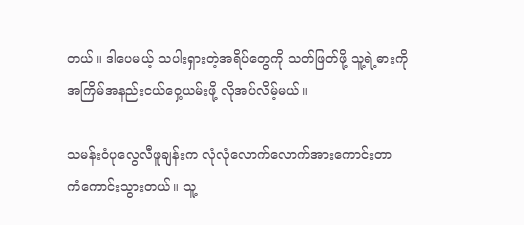တယ်။ ဒါပေမယ့် သပါးရှားတဲ့အရိပ်တွေကို သတ်ဖြတ်ဖို့ သူ့ရဲ့ဓားကို အကြိမ်အနည်းငယ်ဝှေ့ယမ်းဖို့ လိုအပ်လိမ့်မယ်။

သမန်းဝံပုလွေလီဖူချန်းက လုံလုံလောက်လောက်အားကောင်းတာ ကံကောင်းသွားတယ်။ သူ့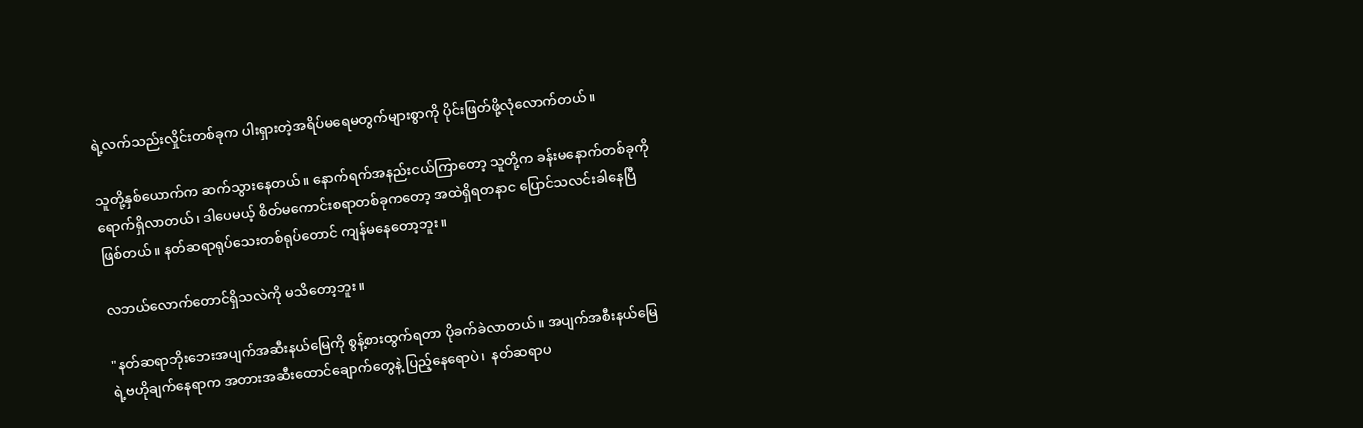ရဲ့လက်သည်းလှိုင်းတစ်ခုက ပါးရှားတဲ့အရိပ်မရေမတွက်များစွာကို ပိုင်းဖြတ်ဖို့လုံလောက်တယ်။

သူတို့နှစ်ယောက်က ဆက်သွားနေတယ်။ နောက်ရက်အနည်းငယ်ကြာတော့ သူတို့က ခန်းမနောက်တစ်ခုကို ရောက်ရှိလာတယ်၊ ဒါပေမယ့် စိတ်မကောင်းစရာတစ်ခုကတော့ အထဲရှိရတနာင ပြောင်သလင်းခါနေပြီဖြစ်တယ်။ နတ်ဆရာရုပ်သေးတစ်ရုပ်တောင် ကျန်မနေတော့ဘူး။

လဘယ်လောက်တောင်ရှိသလဲကို မသိတော့ဘူး။

"နတ်ဆရာဘိုးဘေးအပျက်အဆီးနယ်မြေကို စွန့်စားထွက်ရတာ ပိုခက်ခဲလာတယ်။ အပျက်အစီးနယ်မြေရဲ့ဗဟိုချက်နေရာက အတားအဆီးထောင်ချောက်တွေနဲ့ ပြည့်နေရောပဲ၊  နတ်ဆရာပ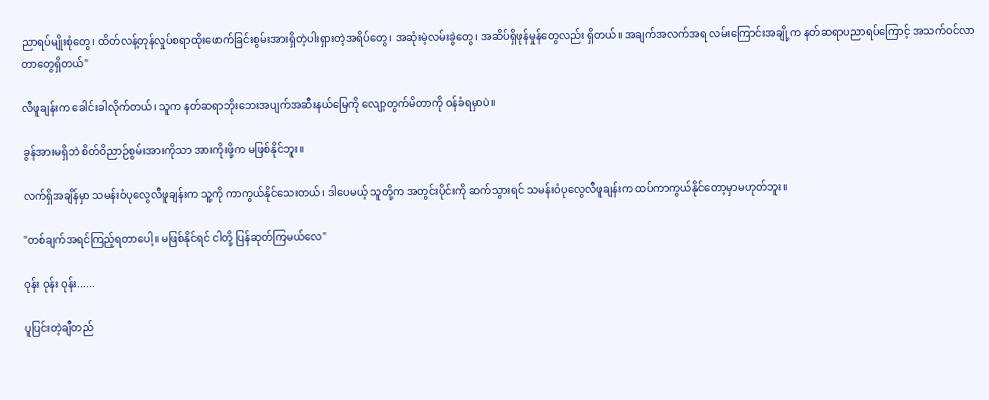ညာရပ်မျိုးစုံတွေ၊ ထိတ်လန့်တုန်လှုပ်စရာထိုးဖောက်ခြင်းစွမ်းအားရှိတဲ့ပါးရှားတဲ့အရိပ်တွေ၊ အဆုံးမဲ့လမ်းခွဲတွေ၊ အဆိပ်ရှိဖုန်မှုန်တွေလည်း ရှိတယ်။ အချက်အလက်အရ လမ်းကြောင်းအချို့က နတ်ဆရာပညာရပ်ကြောင့် အသက်ဝင်လာတာတွေရှိတယ်"

လီဖူချန်းက ခေါင်းခါလိုက်တယ်၊ သူက နတ်ဆရာဘိုးဘေးအပျက်အဆီးနယ်မြေကို လျော့တွက်မိတာကို ဝန်ခံရမှာပဲ။

ခွန်အားမရှိဘဲ စိတ်ဝိညာဉ်စွမ်းအားကိုသာ အားကိုးဖို့က မဖြစ်နိုင်ဘူး။

လက်ရှိအချိန်မှာ သမန်းဝံပုလွေလီဖူချန်းက သူ့ကို ကာကွယ်နိုင်သေးတယ်၊ ဒါပေမယ့် သူတို့က အတွင်းပိုင်းကို ဆက်သွားရင် သမန်းဝံပုလွေလီဖူချန်းက ထပ်ကာကွယ်နိုင်တော့မှာမဟုတ်ဘူး။

"တစ်ချက်အရင်ကြည့်ရတာပေါ့။ မဖြစ်နိုင်ရင် ငါတို့ ပြန်ဆုတ်ကြမယ်လေ"

ဝုန်း ဝုန်း ဝုန်း......

ပူပြင်းတဲ့ချီတည်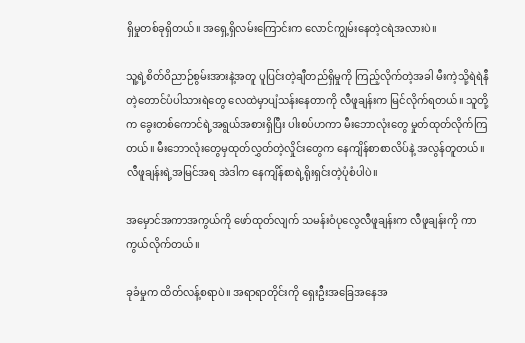ရှိမှုတစ်ခုရှိတယ်။ အရှေ့ရှိလမ်းကြောင်းက လောင်ကျွမ်းနေတဲ့ငရဲအလားပဲ။

သူ့ရဲ့စိတ်ဝိညာဉ်စွမ်းအားနဲ့အတူ ပူပြင်းတဲ့ချီတည်ရှိမှုကို ကြည့်လိုက်တဲ့အခါ မီးကဲ့သို့ရဲရဲနီတဲ့တောင်ပံပါသားရဲတွေ လေထဲမှာပျံသန်းနေတာကို လီဖူချန်းက မြင်လိုက်ရတယ်။ သူတို့က ခွေးတစ်‌ကောင်ရဲ့အရွယ်အစားရှိပြီး ပါးစပ်ဟကာ မီးဘောလုံးတွေ မှုတ်ထုတ်လိုက်ကြတယ်။ မီးဘောလုံးတွေမှထုတ်လွှတ်တဲ့လှိုင်းတွေက နေကျိန်စာစာလိပ်နဲ့ အလွန်တူတယ်။ လီဖူချန်းရဲ့အမြင်အရ အဲဒါက နေကျိန်စာရဲ့ရိုးရှင်းတဲ့ပုံစံပါပဲ။

အမှောင်အကာအကွယ်ကို ဖော်ထုတ်လျက် သမန်းဝံပုလွေလီဖူချန်းက လီဖူချန်းကို ကာကွယ်လိုက်တယ်။

ခုခံမှုက ထိတ်လန့်စရာပဲ။ အရာရာတိုင်းကို ရှေးဦးအခြေအနေအ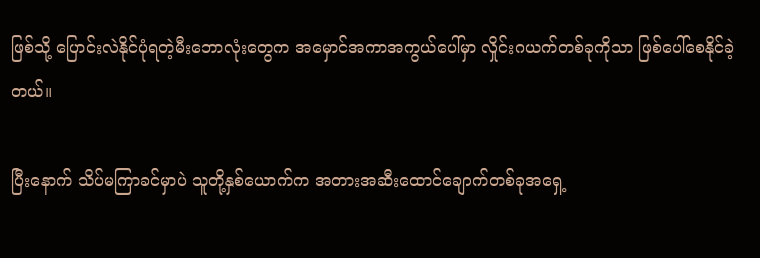ဖြစ်သို့ ပြောင်းလဲနိုင်ပုံရတဲ့မီးဘောလုံးတွေက အမှောင်အကာအကွယ်ပေါ်မှာ လှိုင်းဂယက်တစ်ခုကိုသာ ဖြစ်ပေါ်စေနိုင်ခဲ့တယ်။

ပြီးနောက် သိပ်မကြာခင်မှာပဲ သူတို့နှစ်ယောက်က အတားအဆီးထောင်ချောက်တစ်ခုအရှေ့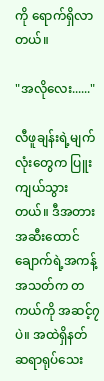ကို ရောက်ရှိလာတယ်။

"အလိုလေး......"

လီဖူချန်းရဲ့မျက်လုံးတွေက ပြူးကျယ်သွားတယ်။ ဒီအတားအဆီးထောင်ချောက်ရဲ့အကန့်အသတ်က တကယ်ကို အဆင့်၇ပဲ။ အထဲရှိနတ်ဆရာရုပ်သေး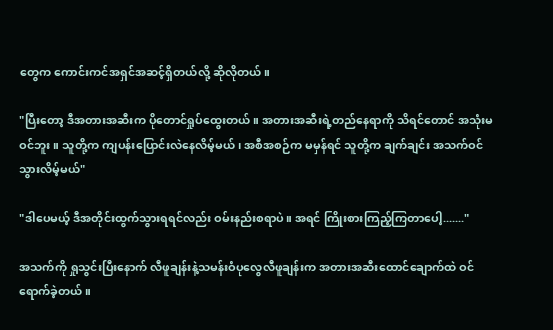တွေက ကောင်းကင်အရှင်အဆင့်ရှိတယ်လို့ ဆိုလိုတယ်။

"ပြီးတော့ ဒီအတားအဆီးက ပိုတောင်ရှုပ်ထွေးတယ်။ အတားအဆီးရဲ့တည်နေရာကို သိရင်တောင် အသုံးမဝင်ဘူး။ သူတို့က ကျပန်းပြောင်းလဲနေလိမ့်မယ်၊ အစီအစဉ်က မမှန်ရင် သူတို့က ချက်ချင်း အသက်ဝင်သွားလိမ့်မယ်"

"ဒါပေမယ့် ဒီအတိုင်းထွက်သွားရရင်လည်း ဝမ်းနည်းစရာပဲ။ အရင် ကြိုးစားကြည့်ကြတာပေါ့......."

အသက်ကို ရှုသွင်းပြီးနောက် လီဖူချန်းနဲ့သမန်းဝံပုလွေလီဖူချန်းက အတားအဆီးထောင်ချောက်ထဲ ဝင်ရောက်ခဲ့တယ်။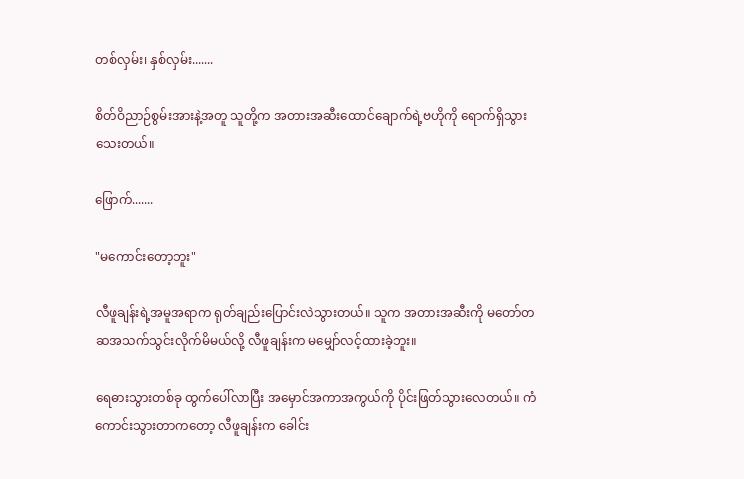တစ်လှမ်း၊ နှစ်လှမ်း.......

စိတ်ဝိညာဉ်စွမ်းအားနဲ့အတူ သူတို့က အတားအဆီးထောင်ချောက်ရဲ့ဗဟိုကို ရောက်ရှိသွားသေးတယ်။

ဖြောက်.......

"မကောင်းတော့ဘူး"

လီဖူချန်းရဲ့အမူအရာက ရုတ်ချည်းပြောင်းလဲသွားတယ်။ သူက အတားအဆီးကို မတော်တဆအသက်သွင်းလိုက်မိမယ်လို့ လီဖူချန်းက မမျှော်လင့်ထားခဲ့ဘူး။

ရေဓားသွားတစ်ခု ထွက်ပေါ်လာပြီး အမှောင်အကာအကွယ်ကို ပိုင်းဖြတ်သွားလေတယ်။ ကံကောင်းသွားတာကတော့ ‌လီဖူချန်းက ခေါင်း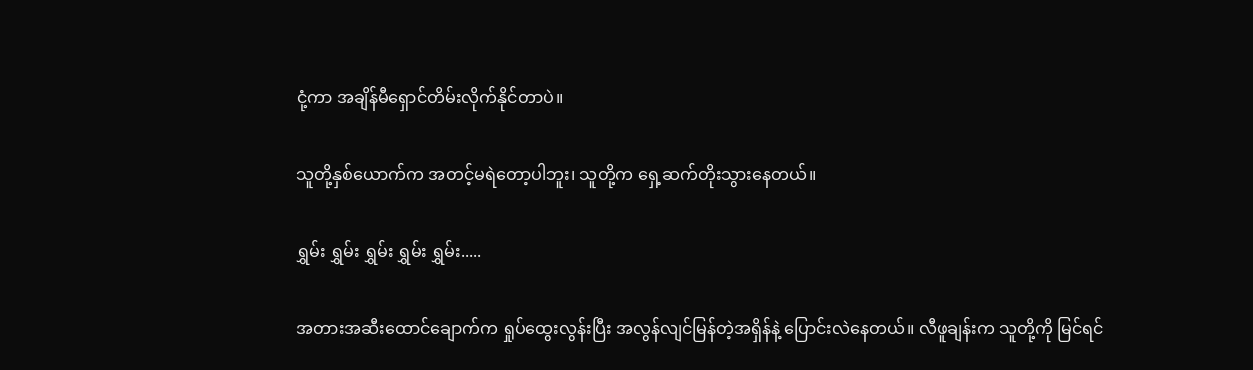ငုံ့ကာ အချိန်မီရှောင်တိမ်းလိုက်နိုင်တာပဲ။

သူတို့နှစ်ယောက်က အတင့်မရဲတော့ပါဘူး၊ သူတို့က ရှေ့ဆက်တိုးသွားနေတယ်။

ရွှမ်း ရွှမ်း ရွှမ်း ရွှမ်း ရွှမ်း.....

အတားအဆီးထောင်ချောက်က ရှုပ်ထွေးလွန်းပြီး အလွန်လျင်မြန်တဲ့အရှိန်နဲ့ ပြောင်းလဲနေတယ်။ လီဖူချန်းက သူတို့ကို မြင်ရင်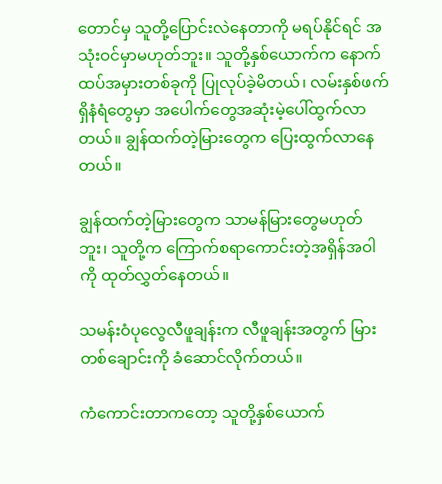တောင်မှ သူတို့ပြောင်းလဲနေတာကို မရပ်နိုင်ရင် အသုံးဝင်မှာမဟုတ်ဘူး။ သူတို့နှစ်ယောက်က နောက်ထပ်အမှားတစ်ခုကို ပြုလုပ်ခဲ့မိတယ်၊ လမ်းနှစ်‌ဖက်ရှိနံရံတွေမှာ အပေါက်တွေအဆုံးမဲ့ပေါ်ထွက်လာတယ်။ ချွန်ထက်တဲ့မြားတွေက ပြေးထွက်လာနေတယ်။

ချွန်ထက်တဲ့မြားတွေက သာမန်မြားတွေမဟုတ်ဘူး၊ သူတို့က ကြောက်စရာကောင်းတဲ့အရှိန်အဝါကို ထုတ်လွှတ်နေတယ်။

သမန်းဝံပုလွေလီဖူချန်းက လီဖူချန်းအတွက် မြားတစ်ချောင်းကို ခံဆောင်လိုက်တယ်။

ကံကောင်းတာကတော့ သူတို့နှစ်ယောက်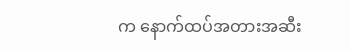က နောက်ထပ်အတားအဆီး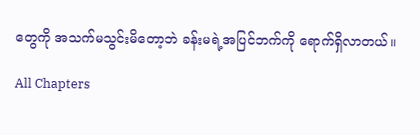တွေကို အသက်မသွင်းမိတော့ဘဲ ခန်းမရဲ့အပြင်ဘက်ကို ရောက်ရှိလာတယ်။

All Chapters